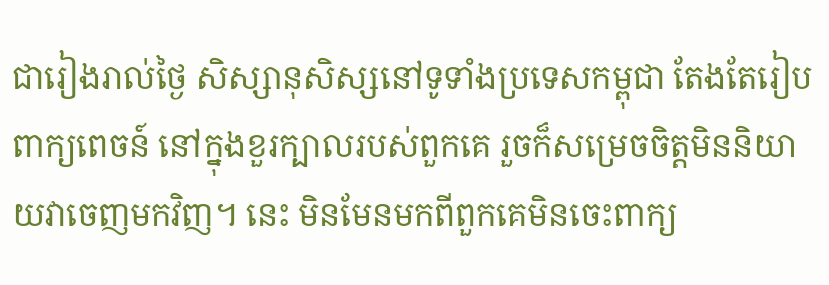ជារៀងរាល់ថ្ងៃ សិស្សានុសិស្សនៅទូទាំងប្រទេសកម្ពុជា តែងតែរៀបពាក្យពេចន៍ នៅក្នុងខួរក្បាលរបស់ពួកគេ រួចក៏សម្រេចចិត្តមិននិយាយវាចេញមកវិញ។ នេះ មិនមែនមកពីពួកគេមិនចេះពាក្យ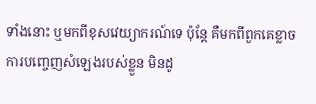ទាំងនោះ ឬមកពីខុសវេយ្យាករណ៍ទេ ប៉ុន្តែ គឺមកពីពួកគេខ្លាចការបញ្ចេញសំឡេងរបស់ខ្លួន មិនដូ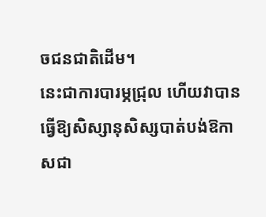ចជនជាតិដើម។
នេះជាការបារម្ភជ្រុល ហើយវាបានធ្វើឱ្យសិស្សានុសិស្សបាត់បង់ឱកាសជា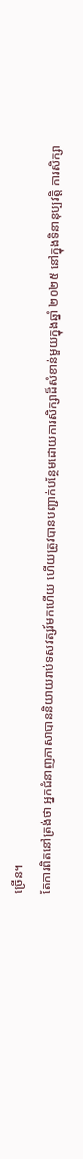ច្រើន។
តែការពិតនៅត្រង់ថា អ្នកជំនាញភាសាបាននិយាយរាប់ទសវត្សរ៍មកហើយ ហើយត្រូវបានបញ្ជាក់បន្ថែមដោយការសិក្សាដ៏សំខាន់មួយក្នុងឆ្នាំ ២០២៥ នៅក្នុងទិនានុប្បវត្តិ ការសិក្សា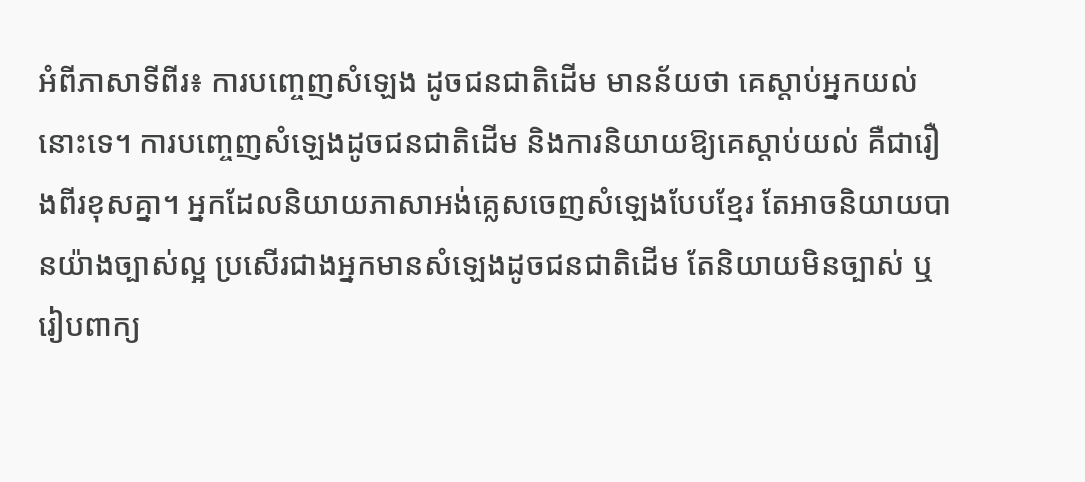អំពីភាសាទីពីរ៖ ការបញ្ចេញសំឡេង ដូចជនជាតិដើម មានន័យថា គេស្តាប់អ្នកយល់នោះទេ។ ការបញ្ចេញសំឡេងដូចជនជាតិដើម និងការនិយាយឱ្យគេស្តាប់យល់ គឺជារឿងពីរខុសគ្នា។ អ្នកដែលនិយាយភាសាអង់គ្លេសចេញសំឡេងបែបខ្មែរ តែអាចនិយាយបានយ៉ាងច្បាស់ល្អ ប្រសើរជាងអ្នកមានសំឡេងដូចជនជាតិដើម តែនិយាយមិនច្បាស់ ឬរៀបពាក្យ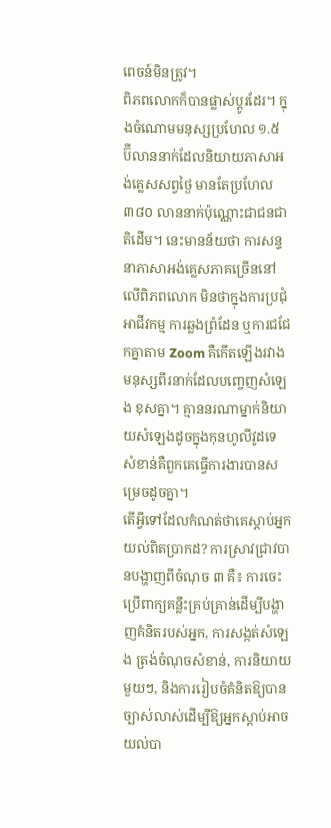ពេចន៍មិនត្រូវ។
ពិភពលោកក៏បានផ្លាស់ប្តូរដែរ។ ក្នុងចំណោមមនុស្សប្រហែល ១.៥ ប៊ីលាននាក់ដែលនិយាយភាសាអង់គ្លេសសព្វថ្ងៃ មានតែប្រហែល ៣៨០ លាននាក់ប៉ុណ្ណោះជាជនជាតិដើម។ នេះមានន័យថា ការសន្ទនាភាសាអង់គ្លេសភាគច្រើននៅលើពិភពលោក មិនថាក្នុងការប្រជុំអាជីវកម្ម ការឆ្លងព្រំដែន ឬការជជែកគ្នាតាម Zoom គឺកើតឡើងរវាងមនុស្សពីរនាក់ដែលបញ្ចេញសំឡេង ខុសគ្នា។ គ្មាននរណាម្នាក់និយាយសំឡេងដូចក្នុងកុនហូលីវូដទេ សំខាន់គឺពួកគេធ្វើការងារបានសម្រេចដូចគ្នា។
តើអ្វីទៅដែលកំណត់ថាគេស្តាប់អ្នកយល់ពិតប្រាកដ? ការស្រាវជ្រាវបានបង្ហាញពីចំណុច ៣ គឺ៖ ការចេះប្រើពាក្យគន្លឹះគ្រប់គ្រាន់ដើម្បីបង្ហាញគំនិតរបស់អ្នក, ការសង្កត់សំឡេង ត្រង់ចំណុចសំខាន់, ការនិយាយមួយៗ, និងការរៀបចំគំនិតឱ្យបានច្បាស់លាស់ដើម្បីឱ្យអ្នកស្តាប់អាចយល់បា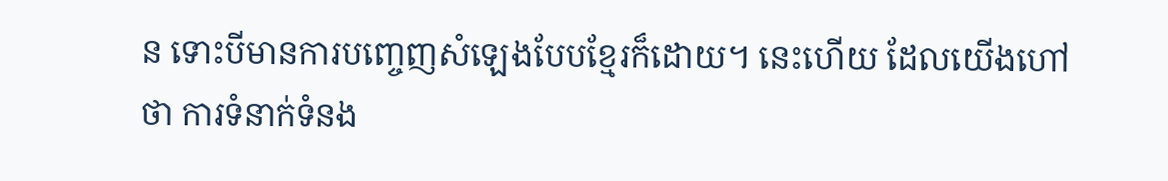ន ទោះបីមានការបញ្ចេញសំឡេងបែបខ្មែរក៏ដោយ។ នេះហើយ ដែលយើងហៅថា ការទំនាក់ទំនង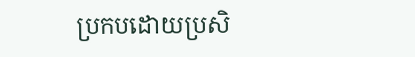ប្រកបដោយប្រសិ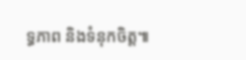ទ្ធភាព និងទំនុកចិត្ត៕